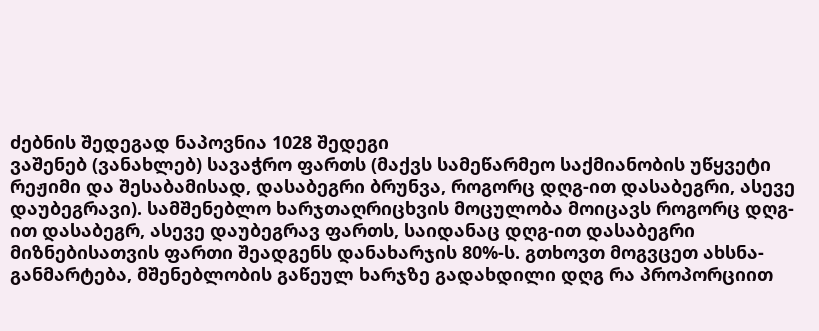ძებნის შედეგად ნაპოვნია 1028 შედეგი
ვაშენებ (ვანახლებ) სავაჭრო ფართს (მაქვს სამეწარმეო საქმიანობის უწყვეტი რეჟიმი და შესაბამისად, დასაბეგრი ბრუნვა, როგორც დღგ-ით დასაბეგრი, ასევე დაუბეგრავი). სამშენებლო ხარჯთაღრიცხვის მოცულობა მოიცავს როგორც დღგ-ით დასაბეგრ, ასევე დაუბეგრავ ფართს, საიდანაც დღგ-ით დასაბეგრი მიზნებისათვის ფართი შეადგენს დანახარჯის 80%-ს. გთხოვთ მოგვცეთ ახსნა-განმარტება, მშენებლობის გაწეულ ხარჯზე გადახდილი დღგ რა პროპორციით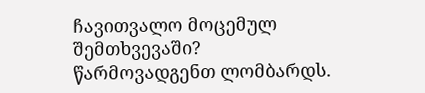ჩავითვალო მოცემულ შემთხვევაში?
წარმოვადგენთ ლომბარდს.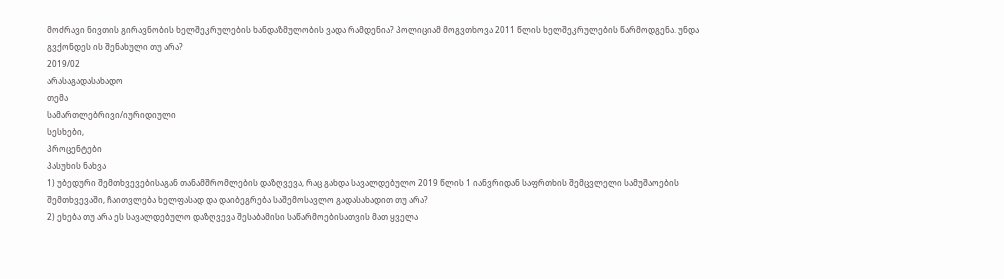მოძრავი ნივთის გირავნობის ხელშეკრულების ხანდაზმულობის ვადა რამდენია? პოლიციამ მოგვთხოვა 2011 წლის ხელშეკრულების წარმოდგენა. უნდა გვქონდეს ის შენახული თუ არა?
2019/02
არასაგადასახადო
თემა
სამართლებრივი/იურიდიული
სესხები,
პროცენტები
პასუხის ნახვა
1) უბედური შემთხვევებისაგან თანამშრომლების დაზღვევა, რაც გახდა სავალდებულო 2019 წლის 1 იანვრიდან საფრთხის შემცვლელი სამუშაოების შემთხვევაში, ჩაითვლება ხელფასად და დაიბეგრება საშემოსავლო გადასახადით თუ არა?
2) ეხება თუ არა ეს სავალდებულო დაზღვევა შესაბამისი საწარმოებისათვის მათ ყველა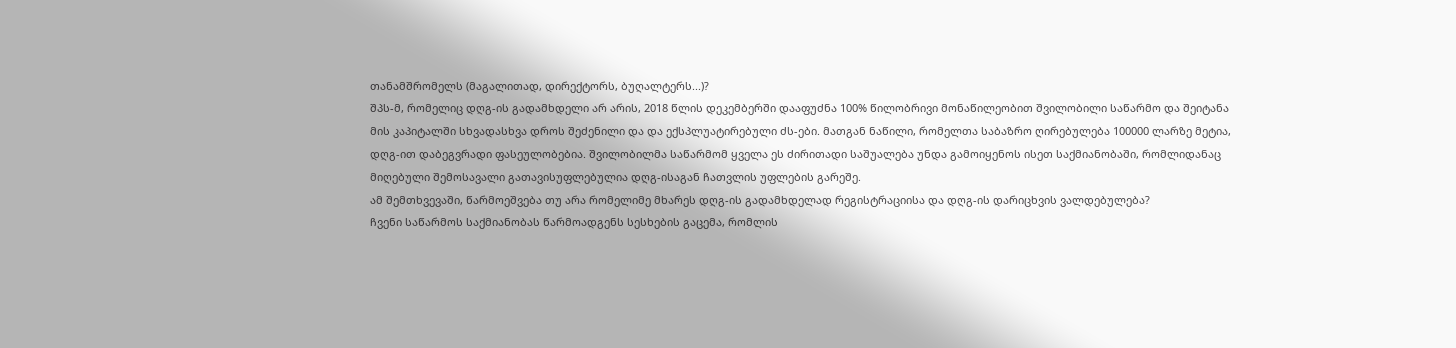თანამშრომელს (მაგალითად, დირექტორს, ბუღალტერს...)?
შპს-მ, რომელიც დღგ-ის გადამხდელი არ არის, 2018 წლის დეკემბერში დააფუძნა 100% წილობრივი მონაწილეობით შვილობილი საწარმო და შეიტანა მის კაპიტალში სხვადასხვა დროს შეძენილი და და ექსპლუატირებული ძს-ები. მათგან ნაწილი, რომელთა საბაზრო ღირებულება 100000 ლარზე მეტია, დღგ-ით დაბეგვრადი ფასეულობებია. შვილობილმა საწარმომ ყველა ეს ძირითადი საშუალება უნდა გამოიყენოს ისეთ საქმიანობაში, რომლიდანაც მიღებული შემოსავალი გათავისუფლებულია დღგ-ისაგან ჩათვლის უფლების გარეშე.
ამ შემთხვევაში, წარმოეშვება თუ არა რომელიმე მხარეს დღგ-ის გადამხდელად რეგისტრაციისა და დღგ-ის დარიცხვის ვალდებულება?
ჩვენი საწარმოს საქმიანობას წარმოადგენს სესხების გაცემა, რომლის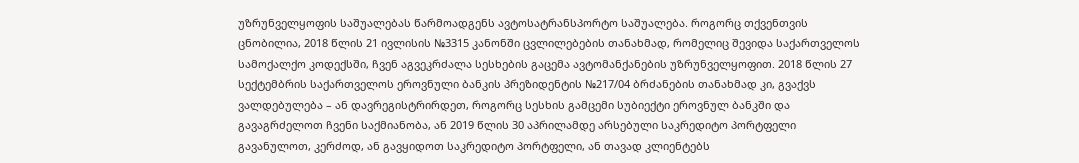უზრუნველყოფის საშუალებას წარმოადგენს ავტოსატრანსპორტო საშუალება. როგორც თქვენთვის ცნობილია, 2018 წლის 21 ივლისის №3315 კანონში ცვლილებების თანახმად, რომელიც შევიდა საქართველოს სამოქალქო კოდექსში, ჩვენ აგვეკრძალა სესხების გაცემა ავტომანქანების უზრუნველყოფით. 2018 წლის 27 სექტემბრის საქართველოს ეროვნული ბანკის პრეზიდენტის №217/04 ბრძანების თანახმად კი, გვაქვს ვალდებულება – ან დავრეგისტრირდეთ, როგორც სესხის გამცემი სუბიექტი ეროვნულ ბანკში და გავაგრძელოთ ჩვენი საქმიანობა, ან 2019 წლის 30 აპრილამდე არსებული საკრედიტო პორტფელი გავანულოთ, კერძოდ, ან გავყიდოთ საკრედიტო პორტფელი, ან თავად კლიენტებს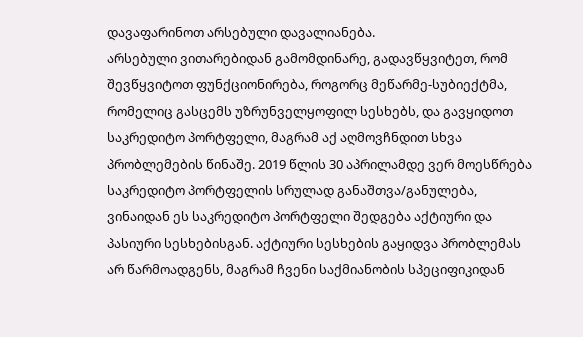დავაფარინოთ არსებული დავალიანება.
არსებული ვითარებიდან გამომდინარე, გადავწყვიტეთ, რომ შევწყვიტოთ ფუნქციონირება, როგორც მეწარმე-სუბიექტმა, რომელიც გასცემს უზრუნველყოფილ სესხებს, და გავყიდოთ საკრედიტო პორტფელი, მაგრამ აქ აღმოვჩნდით სხვა პრობლემების წინაშე. 2019 წლის 30 აპრილამდე ვერ მოესწრება საკრედიტო პორტფელის სრულად განაშთვა/განულება, ვინაიდან ეს საკრედიტო პორტფელი შედგება აქტიური და პასიური სესხებისგან. აქტიური სესხების გაყიდვა პრობლემას არ წარმოადგენს, მაგრამ ჩვენი საქმიანობის სპეციფიკიდან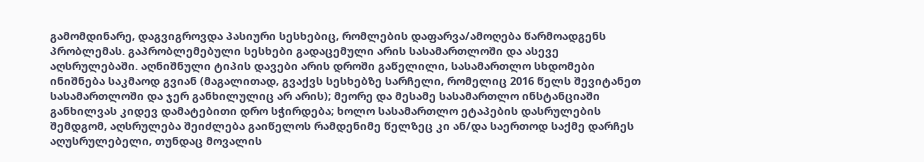გამომდინარე, დაგვიგროვდა პასიური სესხებიც, რომლების დაფარვა/ამოღება წარმოადგენს პრობლემას. გაპრობლემებული სესხები გადაცემული არის სასამართლოში და ასევე აღსრულებაში. აღნიშნული ტიპის დავები არის დროში გაწელილი, სასამართლო სხდომები ინიშნება საკმაოდ გვიან (მაგალითად, გვაქვს სესხებზე სარჩელი, რომელიც 2016 წელს შევიტანეთ სასამართლოში და ჯერ განხილულიც არ არის); მეორე და მესამე სასამართლო ინსტანციაში განხილვას კიდევ დამატებითი დრო სჭირდება; ხოლო სასამართლო ეტაპების დასრულების შემდგომ, აღსრულება შეიძლება გაიწელოს რამდენიმე წელზეც კი ან/და საერთოდ საქმე დარჩეს აღუსრულებელი, თუნდაც მოვალის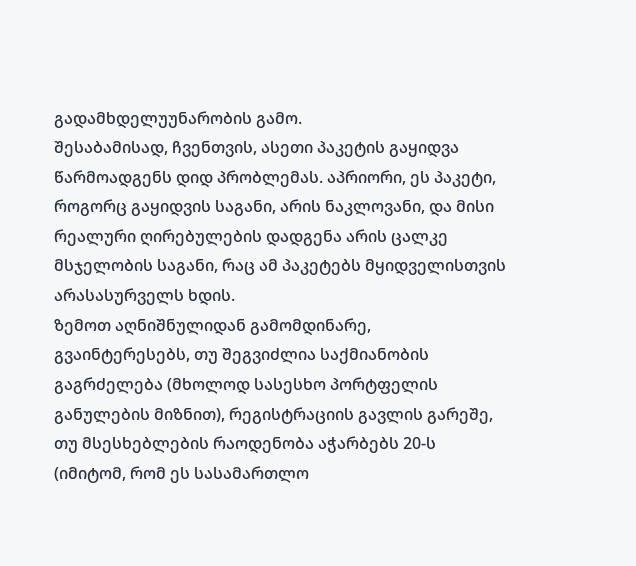გადამხდელუუნარობის გამო.
შესაბამისად, ჩვენთვის, ასეთი პაკეტის გაყიდვა წარმოადგენს დიდ პრობლემას. აპრიორი, ეს პაკეტი, როგორც გაყიდვის საგანი, არის ნაკლოვანი, და მისი რეალური ღირებულების დადგენა არის ცალკე მსჯელობის საგანი, რაც ამ პაკეტებს მყიდველისთვის არასასურველს ხდის.
ზემოთ აღნიშნულიდან გამომდინარე, გვაინტერესებს, თუ შეგვიძლია საქმიანობის გაგრძელება (მხოლოდ სასესხო პორტფელის განულების მიზნით), რეგისტრაციის გავლის გარეშე, თუ მსესხებლების რაოდენობა აჭარბებს 20-ს (იმიტომ, რომ ეს სასამართლო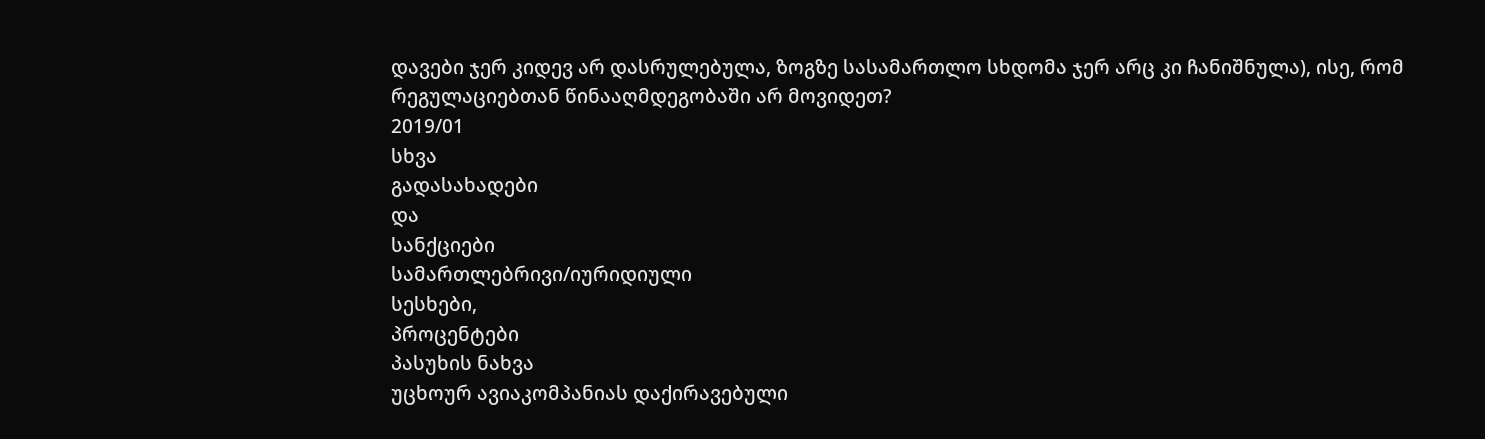დავები ჯერ კიდევ არ დასრულებულა, ზოგზე სასამართლო სხდომა ჯერ არც კი ჩანიშნულა), ისე, რომ რეგულაციებთან წინააღმდეგობაში არ მოვიდეთ?
2019/01
სხვა
გადასახადები
და
სანქციები
სამართლებრივი/იურიდიული
სესხები,
პროცენტები
პასუხის ნახვა
უცხოურ ავიაკომპანიას დაქირავებული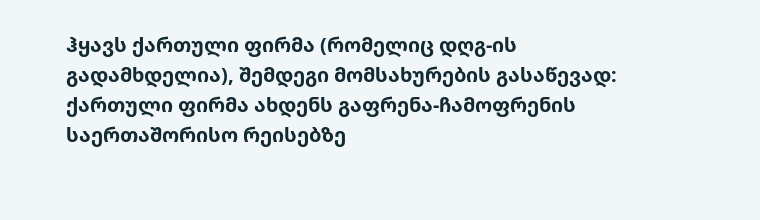ჰყავს ქართული ფირმა (რომელიც დღგ-ის გადამხდელია), შემდეგი მომსახურების გასაწევად: ქართული ფირმა ახდენს გაფრენა-ჩამოფრენის საერთაშორისო რეისებზე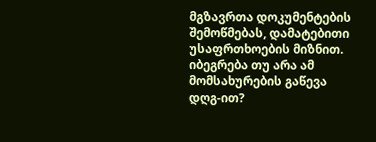მგზავრთა დოკუმენტების შემოწმებას, დამატებითი უსაფრთხოების მიზნით. იბეგრება თუ არა ამ მომსახურების გაწევა დღგ-ით?